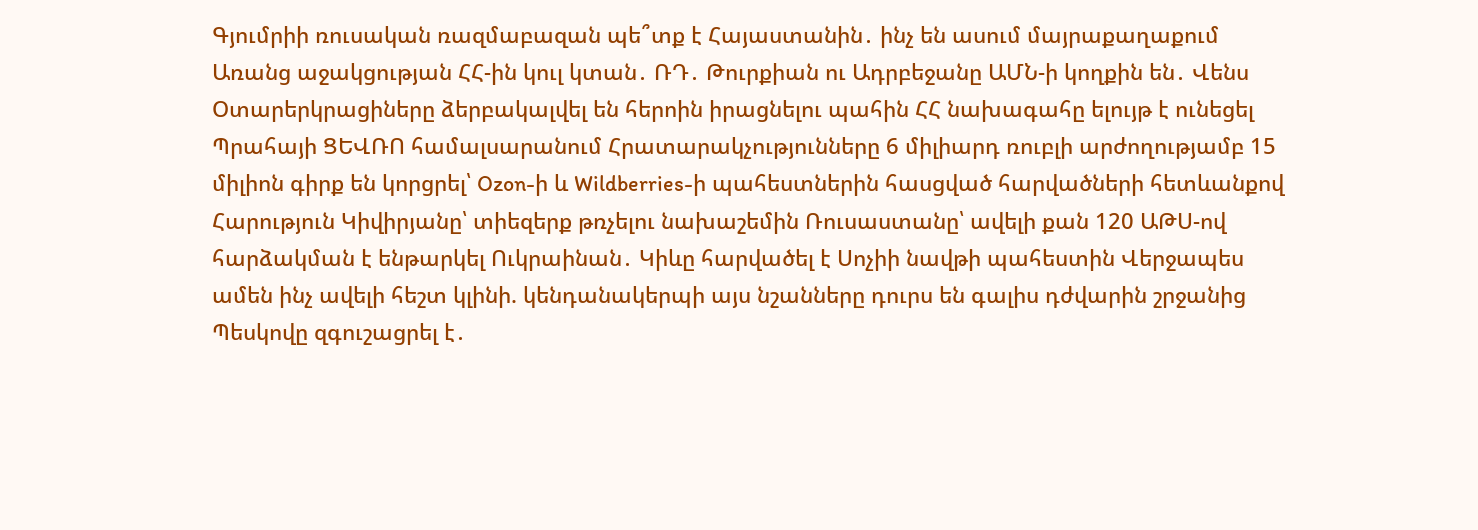Գյումրիի ռուսական ռազմաբազան պե՞տք է Հայաստանին․ ինչ են ասում մայրաքաղաքում Առանց աջակցության ՀՀ-ին կուլ կտան․ ՌԴ․ Թուրքիան ու Ադրբեջանը ԱՄՆ-ի կողքին են․ Վենս Օտարերկրացիները ձերբակալվել են հերոին իրացնելու պահին ՀՀ նախագահը ելույթ է ունեցել Պրահայի ՑԵՎՌՈ համալսարանում Հրատարակչությունները 6 միլիարդ ռուբլի արժողությամբ 15 միլիոն գիրք են կորցրել՝ Ozon-ի և Wildberries-ի պահեստներին հասցված հարվածների հետևանքով Հարություն Կիվիրյանը՝ տիեզերք թռչելու նախաշեմին Ռուսաստանը՝ ավելի քան 120 ԱԹՍ-ով հարձակման է ենթարկել Ուկրաինան․ Կիևը հարվածել է Սոչիի նավթի պահեստին Վերջապես ամեն ինչ ավելի հեշտ կլինի. կենդանակերպի այս նշանները դուրս են գալիս դժվարին շրջանից Պեսկովը զգուշացրել է․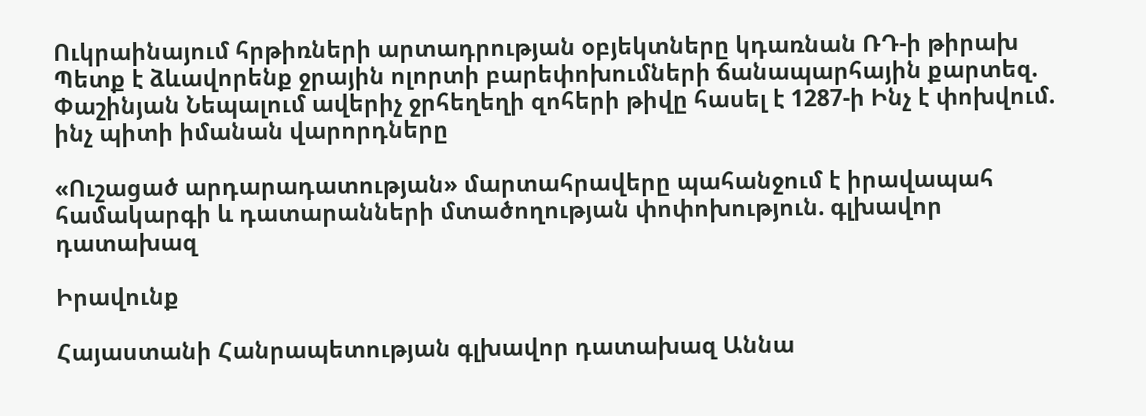Ուկրաինայում հրթիռների արտադրության օբյեկտները կդառնան ՌԴ-ի թիրախ Պետք է ձևավորենք ջրային ոլորտի բարեփոխումների ճանապարհային քարտեզ. Փաշինյան Նեպալում ավերիչ ջրհեղեղի զոհերի թիվը հասել է 1287-ի Ինչ է փոխվում. ինչ պիտի իմանան վարորդները

«Ուշացած արդարադատության» մարտահրավերը պահանջում է իրավապահ համակարգի և դատարանների մտածողության փոփոխություն. գլխավոր դատախազ

Իրավունք

Հայաստանի Հանրապետության գլխավոր դատախազ Աննա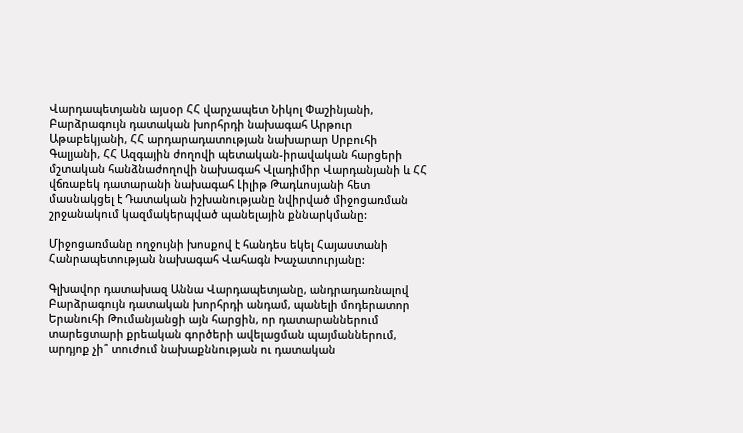Վարդապետյանն այսօր ՀՀ վարչապետ Նիկոլ Փաշինյանի, Բարձրագույն դատական խորհրդի նախագահ Արթուր Աթաբեկյանի, ՀՀ արդարադատության նախարար Սրբուհի Գալյանի, ՀՀ Ազգային ժողովի պետական-իրավական հարցերի մշտական հանձնաժողովի նախագահ Վլադիմիր Վարդանյանի և ՀՀ վճռաբեկ դատարանի նախագահ Լիլիթ Թադևոսյանի հետ մասնակցել է Դատական իշխանությանը նվիրված միջոցառման շրջանակում կազմակերպված պանելային քննարկմանը:

Միջոցառմանը ողջույնի խոսքով է հանդես եկել Հայաստանի Հանրապետության նախագահ Վահագն Խաչատուրյանը:

Գլխավոր դատախազ Աննա Վարդապետյանը, անդրադառնալով Բարձրագույն դատական խորհրդի անդամ, պանելի մոդերատոր Երանուհի Թումանյանցի այն հարցին, որ դատարաններում տարեցտարի քրեական գործերի ավելացման պայմաններում, արդյոք չի՞ տուժում նախաքննության ու դատական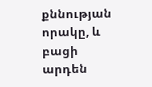քննության որակը, և բացի արդեն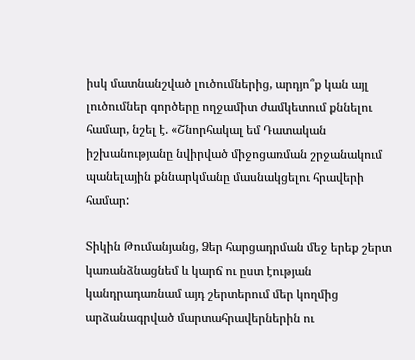իսկ մատնանշված լուծումներից, արդյո՞ք կան այլ լուծումներ գործերը ողջամիտ ժամկետում քննելու համար, նշել է. «Շնորհակալ եմ Դատական իշխանությանը նվիրված միջոցառման շրջանակում պանելային քննարկմանը մասնակցելու հրավերի համար:

Տիկին Թումանյանց, Ձեր հարցադրման մեջ երեք շերտ կառանձնացնեմ և կարճ ու ըստ էության կանդրադառնամ այդ շերտերում մեր կողմից արձանագրված մարտահրավերներին ու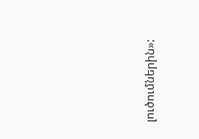լուծումներին»: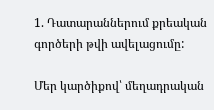1. Դատարաններում քրեական գործերի թվի ավելացումը:

Մեր կարծիքով՝ մեղադրական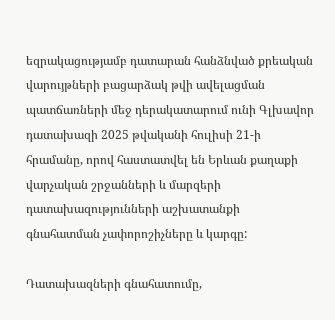եզրակացությամբ դատարան հանձնված քրեական վարույթների բացարձակ թվի ավելացման պատճառների մեջ դերակատարում ունի Գլխավոր դատախազի 2025 թվականի հուլիսի 21-ի հրամանը, որով հաստատվել են Երևան քաղաքի վարչական շրջանների և մարզերի դատախազությունների աշխատանքի գնահատման չափորոշիչները և կարգը:

Դատախազների գնահատումը,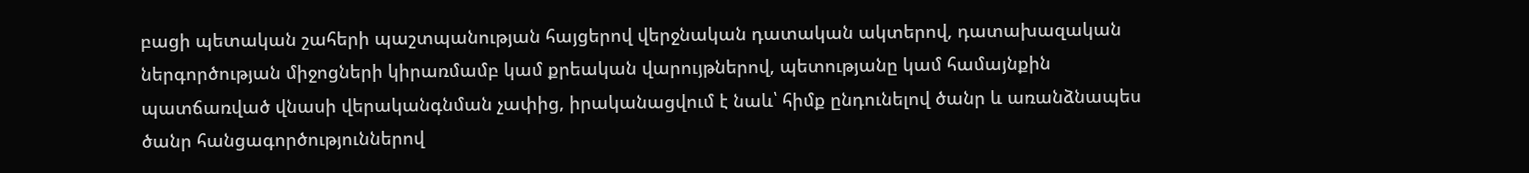բացի պետական շահերի պաշտպանության հայցերով վերջնական դատական ակտերով, դատախազական ներգործության միջոցների կիրառմամբ կամ քրեական վարույթներով, պետությանը կամ համայնքին պատճառված վնասի վերականգնման չափից, իրականացվում է նաև՝ հիմք ընդունելով ծանր և առանձնապես ծանր հանցագործություններով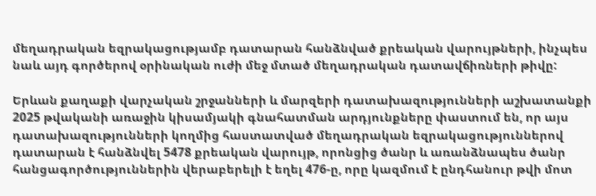մեղադրական եզրակացությամբ դատարան հանձնված քրեական վարույթների, ինչպես նաև այդ գործերով օրինական ուժի մեջ մտած մեղադրական դատավճիռների թիվը:

Երևան քաղաքի վարչական շրջանների և մարզերի դատախազությունների աշխատանքի 2025 թվականի առաջին կիսամյակի գնահատման արդյունքները փաստում են, որ այս դատախազությունների կողմից հաստատված մեղադրական եզրակացություններով դատարան է հանձնվել 5478 քրեական վարույթ, որոնցից ծանր և առանձնապես ծանր հանցագործություններին վերաբերելի է եղել 476-ը, որը կազմում է ընդհանուր թվի մոտ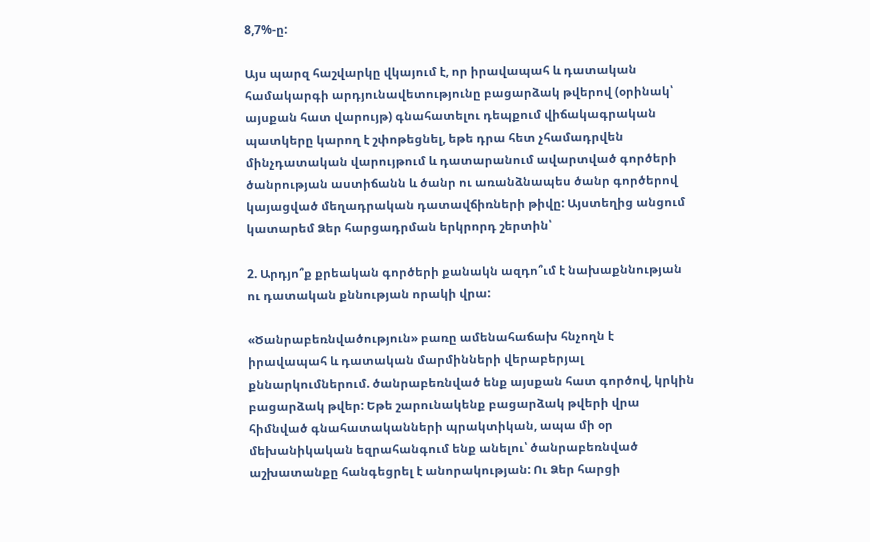8,7%-ը:

Այս պարզ հաշվարկը վկայում է, որ իրավապահ և դատական համակարգի արդյունավետությունը բացարձակ թվերով (օրինակ՝ այսքան հատ վարույթ) գնահատելու դեպքում վիճակագրական պատկերը կարող է շփոթեցնել, եթե դրա հետ չհամադրվեն մինչդատական վարույթում և դատարանում ավարտված գործերի ծանրության աստիճանն և ծանր ու առանձնապես ծանր գործերով կայացված մեղադրական դատավճիռների թիվը: Այստեղից անցում կատարեմ Ձեր հարցադրման երկրորդ շերտին՝

2. Արդյո՞ք քրեական գործերի քանակն ազդո՞ւմ է նախաքննության ու դատական քննության որակի վրա:

«Ծանրաբեռնվածություն» բառը ամենահաճախ հնչողն է իրավապահ և դատական մարմինների վերաբերյալ քննարկումներում. ծանրաբեռնված ենք այսքան հատ գործով, կրկին բացարձակ թվեր: Եթե շարունակենք բացարձակ թվերի վրա հիմնված գնահատականների պրակտիկան, ապա մի օր մեխանիկական եզրահանգում ենք անելու՝ ծանրաբեռնված աշխատանքը հանգեցրել է անորակության: Ու Ձեր հարցի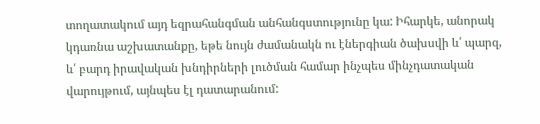տողատակում այդ եզրահանգման անհանգստությունը կա: Իհարկե, անորակ կդառնա աշխատանքը, եթե նույն ժամանակն ու էներգիան ծախսվի և՛ պարզ, և՛ բարդ իրավական խնդիրների լուծման համար ինչպես մինչդատական վարույթում, այնպես էլ դատարանում: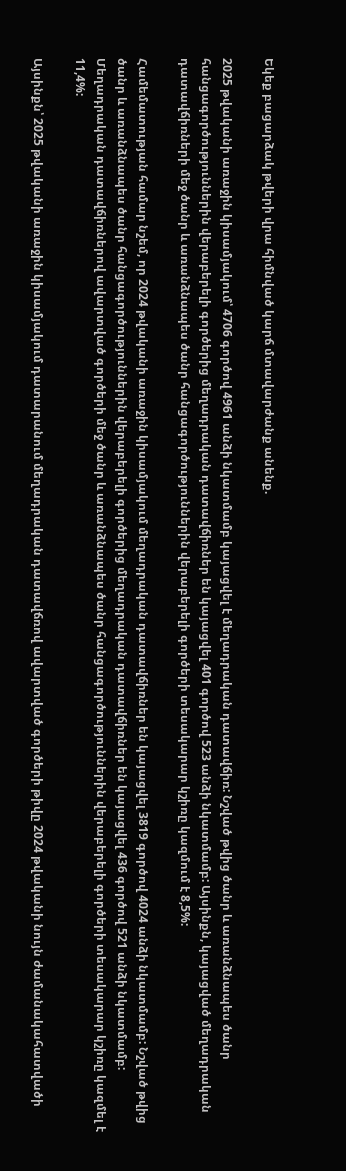Եկեք բացարձակ թվերի վրա հիմնված կարճ մտավարժանք անենք.

2025 թվականի առաջին կիսամյակում՝ 4706 գործով 4961 անձի նկատմամբ կայացվել է մեղադրական դատավճիռ: Նշված թվից ծանր և առանձնապես ծանր հանցագործություններին վերաբերելի գործերից մեղադրական դատավճիռներ են կայացվել 401 գործով 523 անձի նկատմամբ: Այսինքն, կայացված մեղադրական դատավճիռների մեջ ծանր և առանձնապես ծանր հանցագործություններին վերաբերելի գործերի տեսակարար կշիռը կազմում է 8,5%:

Համեմատության համար նշեմ, որ 2024 թվականի առաջին կիսամյակում մեղադրական դատավճիռներ են կայացվել 3819 գործով 4024 անձի նկատմամբ: Նշված թվից ծանր և առանձնապես ծանր հանցագործություններին վերաբերելի գործերից մեղադրական դատավճիռներ են կայացվել 436 գործով 521 անձի նկատմամբ: Մեղադրական դատավճիռներով ավարտված գործերի մեջ ծանր և առանձնապես ծանր հանցագործություններին վերաբերելի գործերի տեսակարար կշիռը կազմել է 11,4%:

Այսինքն՝ 2025 թվականի առաջին կիսամյակում դատարանում մեղադրական դատավճռով ավարտված գործերի թիվը 2024 թվականի նույն ժամանակահատվածի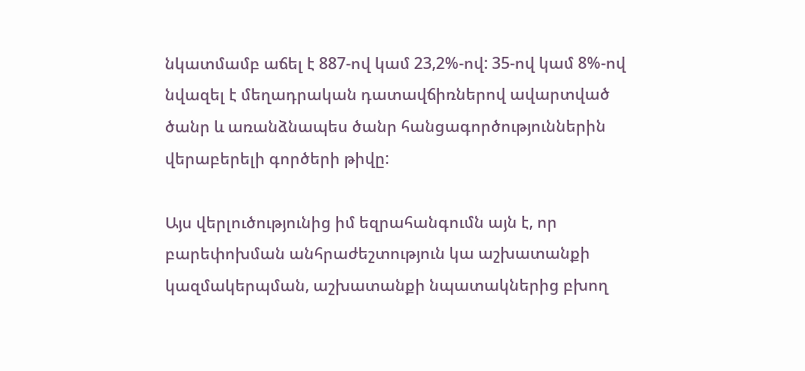նկատմամբ աճել է 887-ով կամ 23,2%-ով: 35-ով կամ 8%-ով նվազել է մեղադրական դատավճիռներով ավարտված ծանր և առանձնապես ծանր հանցագործություններին վերաբերելի գործերի թիվը:

Այս վերլուծությունից իմ եզրահանգումն այն է, որ բարեփոխման անհրաժեշտություն կա աշխատանքի կազմակերպման, աշխատանքի նպատակներից բխող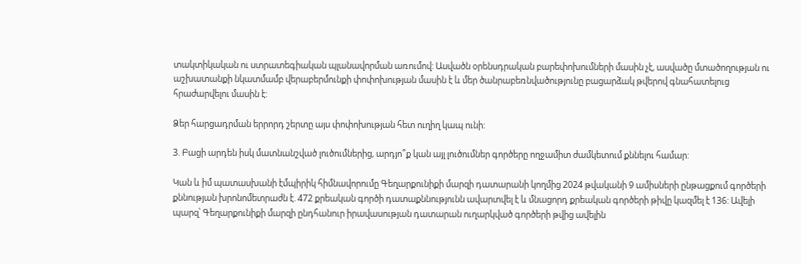տակտիկական ու ստրատեգիական պլանավորման առումով: Ասվածն օրենսդրական բարեփոխումների մասին չէ, ասվածը մտածողության ու աշխատանքի նկատմամբ վերաբերմունքի փոփոխության մասին է և մեր ծանրաբեռնվածությունը բացարձակ թվերով գնահատելուց հրաժարվելու մասին է:

Ձեր հարցադրման երրորդ շերտը այս փոփոխության հետ ուղիղ կապ ունի:

3. Բացի արդեն իսկ մատնանշված լուծումներից, արդյո՞ք կան այլ լուծումներ գործերը ողջամիտ ժամկետում քննելու համար:

Կան և իմ պատասխանի էմպիրիկ հիմնավորումը Գեղարքունիքի մարզի դատարանի կողմից 2024 թվականի 9 ամիսների ընթացքում գործերի քննության խրոնոմետրաժն է. 472 քրեական գործի դատաքննությունն ավարտվել է և մնացորդ քրեական գործերի թիվը կազմել է 136: Ավելի պարզ՝ Գեղարքունիքի մարզի ընդհանուր իրավասության դատարան ուղարկված գործերի թվից ավելին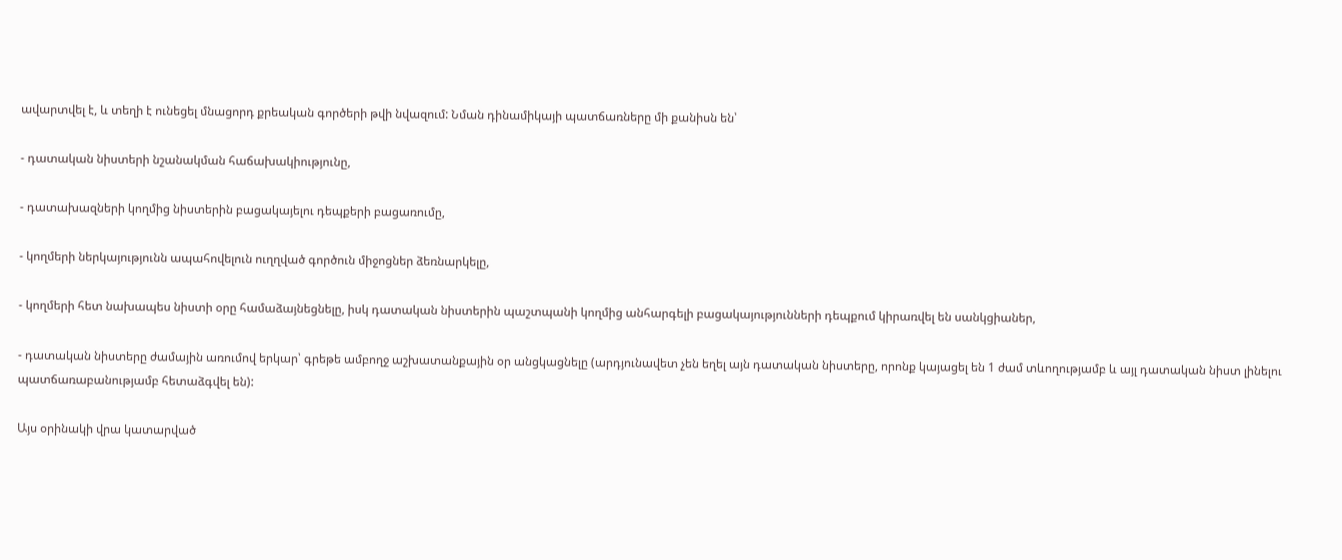ավարտվել է, և տեղի է ունեցել մնացորդ քրեական գործերի թվի նվազում: Նման դինամիկայի պատճառները մի քանիսն են՝

- դատական նիստերի նշանակման հաճախակիությունը,

- դատախազների կողմից նիստերին բացակայելու դեպքերի բացառումը,

- կողմերի ներկայությունն ապահովելուն ուղղված գործուն միջոցներ ձեռնարկելը,

- կողմերի հետ նախապես նիստի օրը համաձայնեցնելը, իսկ դատական նիստերին պաշտպանի կողմից անհարգելի բացակայությունների դեպքում կիրառվել են սանկցիաներ,

- դատական նիստերը ժամային առումով երկար՝ գրեթե ամբողջ աշխատանքային օր անցկացնելը (արդյունավետ չեն եղել այն դատական նիստերը, որոնք կայացել են 1 ժամ տևողությամբ և այլ դատական նիստ լինելու պատճառաբանությամբ հետաձգվել են):

Այս օրինակի վրա կատարված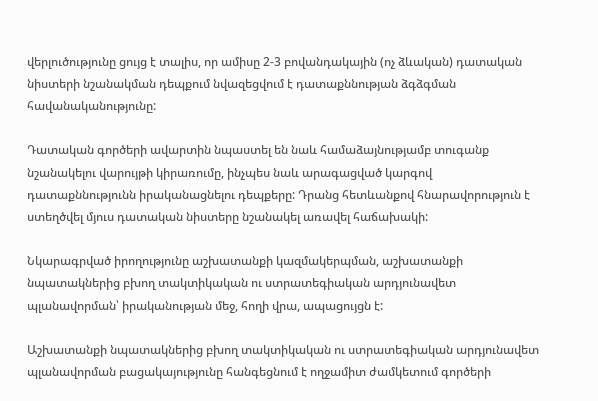վերլուծությունը ցույց է տալիս, որ ամիսը 2-3 բովանդակային (ոչ ձևական) դատական նիստերի նշանակման դեպքում նվազեցվում է դատաքննության ձգձգման հավանականությունը:

Դատական գործերի ավարտին նպաստել են նաև համաձայնությամբ տուգանք նշանակելու վարույթի կիրառումը, ինչպես նաև արագացված կարգով դատաքննությունն իրականացնելու դեպքերը: Դրանց հետևանքով հնարավորություն է ստեղծվել մյուս դատական նիստերը նշանակել առավել հաճախակի:

Նկարագրված իրողությունը աշխատանքի կազմակերպման, աշխատանքի նպատակներից բխող տակտիկական ու ստրատեգիական արդյունավետ պլանավորման՝ իրականության մեջ, հողի վրա, ապացույցն է:

Աշխատանքի նպատակներից բխող տակտիկական ու ստրատեգիական արդյունավետ պլանավորման բացակայությունը հանգեցնում է ողջամիտ ժամկետում գործերի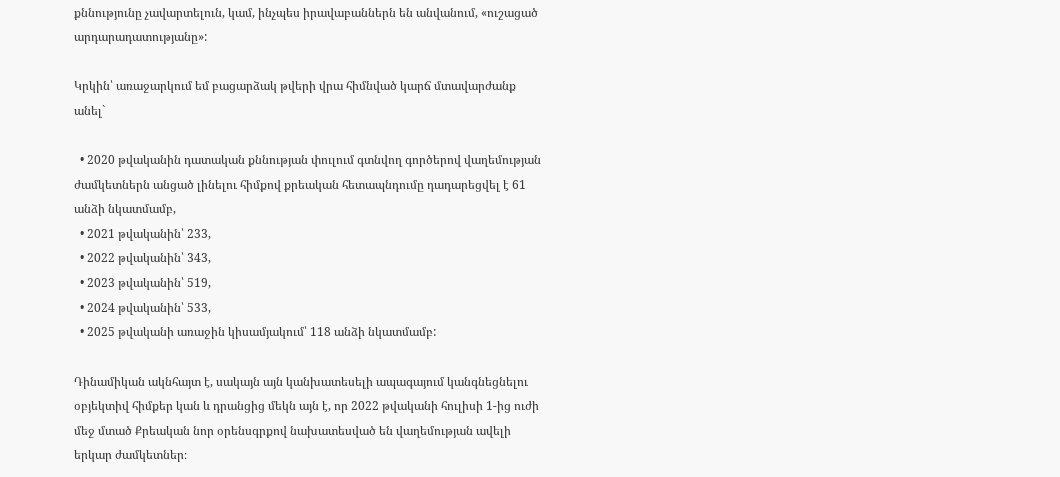քննությունը չավարտելուն, կամ, ինչպես իրավաբաններն են անվանում, «ուշացած արդարադատությանը»:

Կրկին՝ առաջարկում եմ բացարձակ թվերի վրա հիմնված կարճ մտավարժանք անել`

  • 2020 թվականին դատական քննության փուլում գտնվող գործերով վաղեմության ժամկետներն անցած լինելու հիմքով քրեական հետապնդումը դադարեցվել է 61 անձի նկատմամբ,
  • 2021 թվականին՝ 233,
  • 2022 թվականին՝ 343,
  • 2023 թվականին՝ 519,
  • 2024 թվականին՝ 533,
  • 2025 թվականի առաջին կիսամյակում՝ 118 անձի նկատմամբ:

Դինամիկան ակնհայտ է, սակայն այն կանխատեսելի ապագայում կանգնեցնելու օբյեկտիվ հիմքեր կան և դրանցից մեկն այն է, որ 2022 թվականի հուլիսի 1-ից ուժի մեջ մտած Քրեական նոր օրենսգրքով նախատեսված են վաղեմության ավելի երկար ժամկետներ։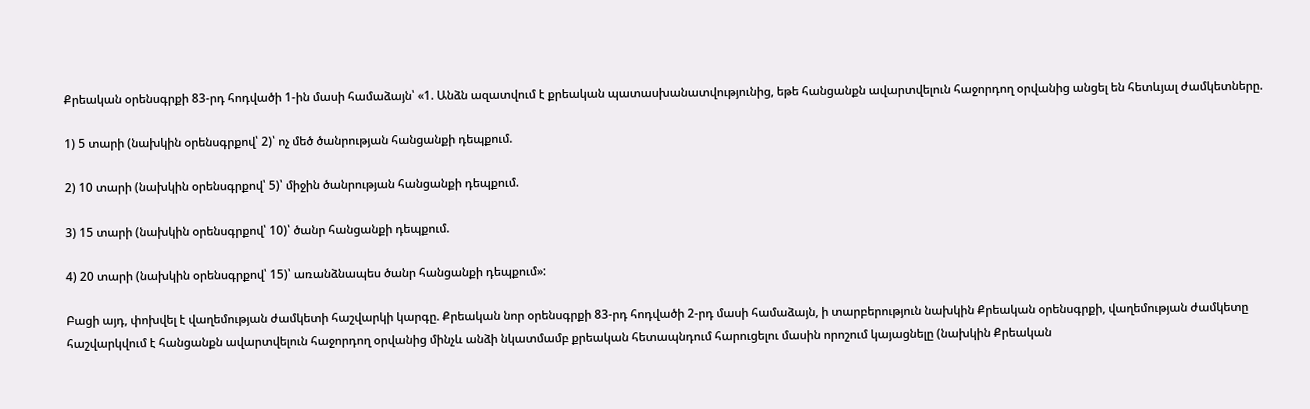Քրեական օրենսգրքի 83-րդ հոդվածի 1-ին մասի համաձայն՝ «1. Անձն ազատվում է քրեական պատասխանատվությունից, եթե հանցանքն ավարտվելուն հաջորդող օրվանից անցել են հետևյալ ժամկետները.

1) 5 տարի (նախկին օրենսգրքով՝ 2)՝ ոչ մեծ ծանրության հանցանքի դեպքում.

2) 10 տարի (նախկին օրենսգրքով՝ 5)՝ միջին ծանրության հանցանքի դեպքում.

3) 15 տարի (նախկին օրենսգրքով՝ 10)՝ ծանր հանցանքի դեպքում.

4) 20 տարի (նախկին օրենսգրքով՝ 15)՝ առանձնապես ծանր հանցանքի դեպքում»:

Բացի այդ, փոխվել է վաղեմության ժամկետի հաշվարկի կարգը. Քրեական նոր օրենսգրքի 83-րդ հոդվածի 2-րդ մասի համաձայն, ի տարբերություն նախկին Քրեական օրենսգրքի, վաղեմության ժամկետը հաշվարկվում է հանցանքն ավարտվելուն հաջորդող օրվանից մինչև անձի նկատմամբ քրեական հետապնդում հարուցելու մասին որոշում կայացնելը (նախկին Քրեական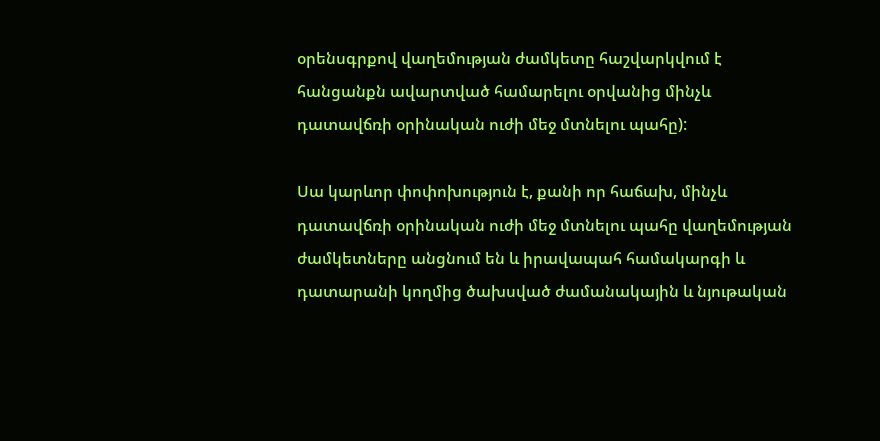օրենսգրքով վաղեմության ժամկետը հաշվարկվում է հանցանքն ավարտված համարելու օրվանից մինչև դատավճռի օրինական ուժի մեջ մտնելու պահը):

Սա կարևոր փոփոխություն է, քանի որ հաճախ, մինչև դատավճռի օրինական ուժի մեջ մտնելու պահը վաղեմության ժամկետները անցնում են և իրավապահ համակարգի և դատարանի կողմից ծախսված ժամանակային և նյութական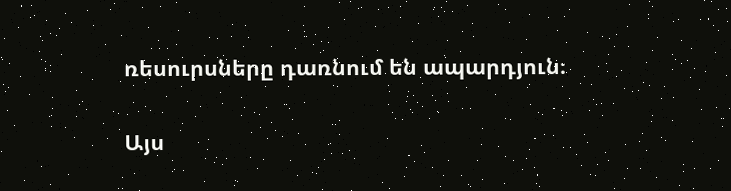ռեսուրսները դառնում են ապարդյուն։

Այս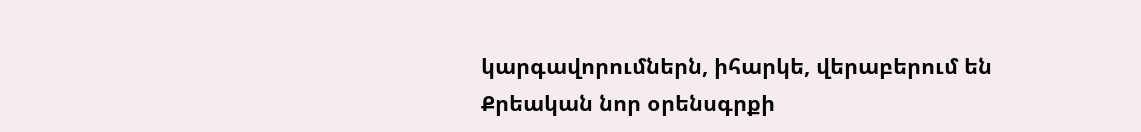կարգավորումներն, իհարկե, վերաբերում են Քրեական նոր օրենսգրքի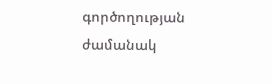գործողության ժամանակ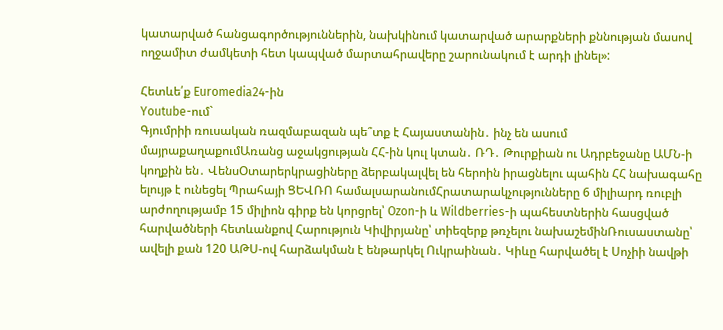կատարված հանցագործություններին, նախկինում կատարված արարքների քննության մասով ողջամիտ ժամկետի հետ կապված մարտահրավերը շարունակում է արդի լինել»:

Հետևե՛ք Euromedia24-ին
Youtube-ում`
Գյումրիի ռուսական ռազմաբազան պե՞տք է Հայաստանին․ ինչ են ասում մայրաքաղաքումԱռանց աջակցության ՀՀ-ին կուլ կտան․ ՌԴ․ Թուրքիան ու Ադրբեջանը ԱՄՆ-ի կողքին են․ ՎենսՕտարերկրացիները ձերբակալվել են հերոին իրացնելու պահին ՀՀ նախագահը ելույթ է ունեցել Պրահայի ՑԵՎՌՈ համալսարանումՀրատարակչությունները 6 միլիարդ ռուբլի արժողությամբ 15 միլիոն գիրք են կորցրել՝ Ozon-ի և Wildberries-ի պահեստներին հասցված հարվածների հետևանքով Հարություն Կիվիրյանը՝ տիեզերք թռչելու նախաշեմինՌուսաստանը՝ ավելի քան 120 ԱԹՍ-ով հարձակման է ենթարկել Ուկրաինան․ Կիևը հարվածել է Սոչիի նավթի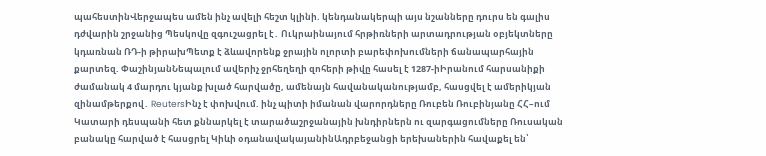պահեստինՎերջապես ամեն ինչ ավելի հեշտ կլինի. կենդանակերպի այս նշանները դուրս են գալիս դժվարին շրջանից Պեսկովը զգուշացրել է․ Ուկրաինայում հրթիռների արտադրության օբյեկտները կդառնան ՌԴ-ի թիրախՊետք է ձևավորենք ջրային ոլորտի բարեփոխումների ճանապարհային քարտեզ. ՓաշինյանՆեպալում ավերիչ ջրհեղեղի զոհերի թիվը հասել է 1287-իԻրանում հարսանիքի ժամանակ 4 մարդու կյանք խլած հարվածը, ամենայն հավանականությամբ, հասցվել է ամերիկյան զինամթերքով․ ReutersԻնչ է փոխվում. ինչ պիտի իմանան վարորդները Ռուբեն Ռուբինյանը ՀՀ–ում Կատարի դեսպանի հետ քննարկել է տարածաշրջանային խնդիրներն ու զարգացումները Ռուսական բանակը հարված է հասցրել Կիևի օդանավակայանինԱդրբեջանցի երեխաներին հավաքել են՝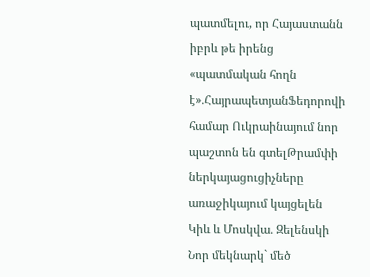պատմելու, որ Հայաստանն իբրև թե իրենց «պատմական հողն է»․ՀայրապետյանՖեդորովի համար Ուկրաինայում նոր պաշտոն են գտելԹրամփի ներկայացուցիչները առաջիկայում կայցելեն Կիև և Մոսկվա․ Զելենսկի Նոր մեկնարկ` մեծ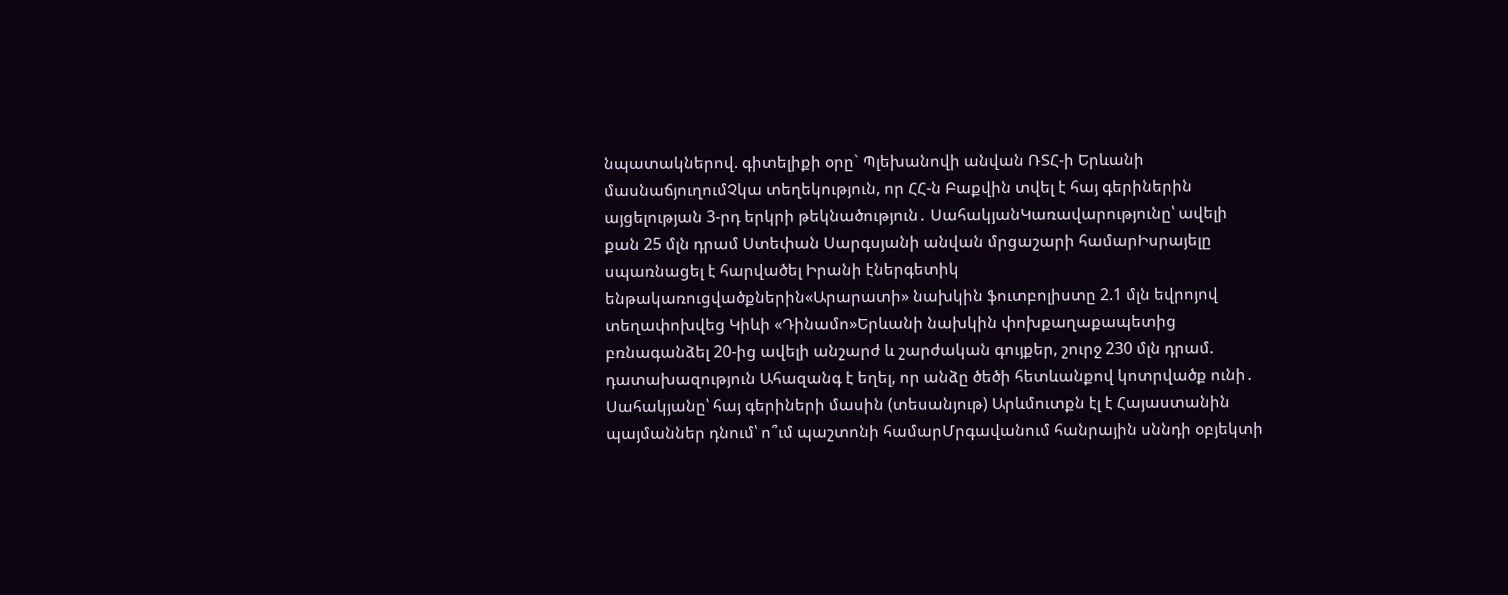նպատակներով. գիտելիքի օրը` Պլեխանովի անվան ՌՏՀ-ի Երևանի մասնաճյուղումՉկա տեղեկություն, որ ՀՀ-ն Բաքվին տվել է հայ գերիներին այցելության 3-րդ երկրի թեկնածություն․ ՍահակյանԿառավարությունը՝ ավելի քան 25 մլն դրամ Ստեփան Սարգսյանի անվան մրցաշարի համարԻսրայելը սպառնացել է հարվածել Իրանի էներգետիկ ենթակառուցվածքներին«Արարատի» նախկին ֆուտբոլիստը 2.1 մլն եվրոյով տեղափոխվեց Կիևի «Դինամո»Երևանի նախկին փոխքաղաքապետից բռնագանձել 20-ից ավելի անշարժ և շարժական գույքեր, շուրջ 230 մլն դրամ. դատախազություն Ահազանգ է եղել, որ անձը ծեծի հետևանքով կոտրվածք ունի․ Սահակյանը՝ հայ գերիների մասին (տեսանյութ) Արևմուտքն էլ է Հայաստանին պայմաններ դնում՝ ո՞ւմ պաշտոնի համարՄրգավանում հանրային սննդի օբյեկտի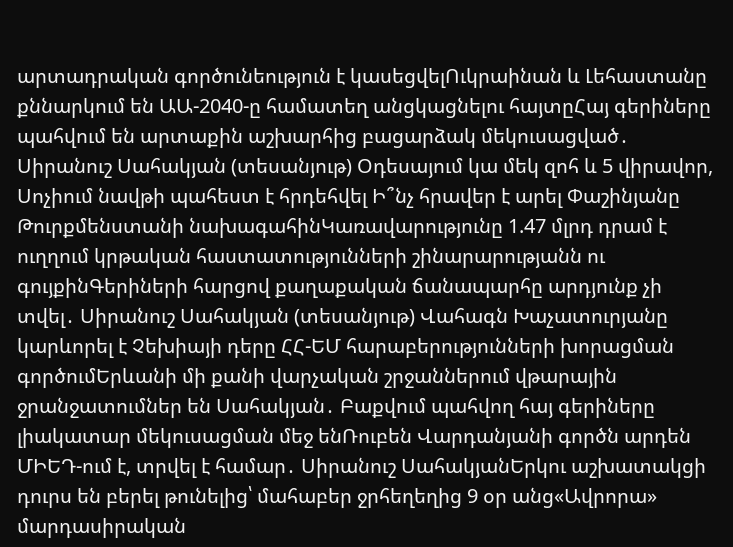արտադրական գործունեություն է կասեցվելՈւկրաինան և Լեհաստանը քննարկում են ԱԱ-2040-ը համատեղ անցկացնելու հայտըՀայ գերիները պահվում են արտաքին աշխարհից բացարձակ մեկուսացված․ Սիրանուշ Սահակյան (տեսանյութ) Օդեսայում կա մեկ զոհ և 5 վիրավոր, Սոչիում նավթի պահեստ է հրդեհվել Ի՞նչ հրավեր է արել Փաշինյանը Թուրքմենստանի նախագահինԿառավարությունը 1.47 մլրդ դրամ է ուղղում կրթական հաստատությունների շինարարությանն ու գույքինԳերիների հարցով քաղաքական ճանապարհը արդյունք չի տվել․ Սիրանուշ Սահակյան (տեսանյութ) Վահագն Խաչատուրյանը կարևորել է Չեխիայի դերը ՀՀ-ԵՄ հարաբերությունների խորացման գործումԵրևանի մի քանի վարչական շրջաններում վթարային ջրանջատումներ են Սահակյան․ Բաքվում պահվող հայ գերիները լիակատար մեկուսացման մեջ ենՌուբեն Վարդանյանի գործն արդեն ՄԻԵԴ-ում է, տրվել է համար․ Սիրանուշ ՍահակյանԵրկու աշխատակցի դուրս են բերել թունելից՝ մահաբեր ջրհեղեղից 9 օր անց«Ավրորա» մարդասիրական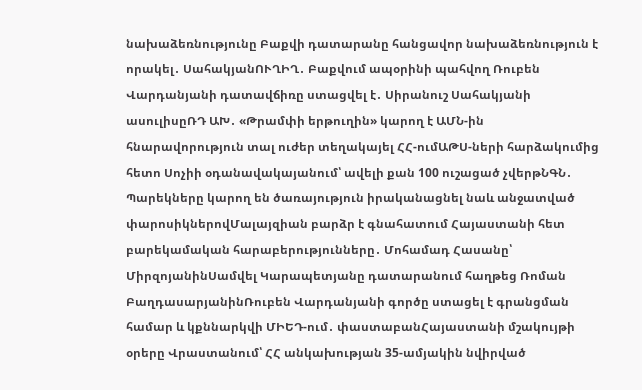նախաձեռնությունը Բաքվի դատարանը հանցավոր նախաձեռնություն է որակել․ ՍահակյանՈՒՂԻՂ․ Բաքվում ապօրինի պահվող Ռուբեն Վարդանյանի դատավճիռը ստացվել է․ Սիրանուշ Սահակյանի ասուլիսըՌԴ ԱԽ․ «Թրամփի երթուղին» կարող է ԱՄՆ-ին հնարավորություն տալ ուժեր տեղակայել ՀՀ-ումԱԹՍ-ների հարձակումից հետո Սոչիի օդանավակայանում՝ ավելի քան 100 ուշացած չվերթՆԳՆ․ Պարեկները կարող են ծառայություն իրականացնել նաև անջատված փարոսիկներովՄալայզիան բարձր է գնահատում Հայաստանի հետ բարեկամական հարաբերությունները․ Մոհամադ Հասանը՝ ՄիրզոյանինՍամվել Կարապետյանը դատարանում հաղթեց Ռոման ԲաղդասարյանինՌուբեն Վարդանյանի գործը ստացել է գրանցման համար և կքննարկվի ՄԻԵԴ-ում․ փաստաբանՀայաստանի մշակույթի օրերը Վրաստանում՝ ՀՀ անկախության 35-ամյակին նվիրված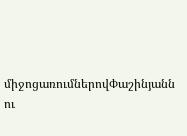միջոցառումներովՓաշինյանն ու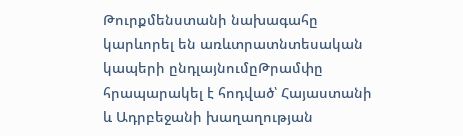Թուրքմենստանի նախագահը կարևորել են առևտրատնտեսական կապերի ընդլայնումըԹրամփը հրապարակել է հոդված՝ Հայաստանի և Ադրբեջանի խաղաղության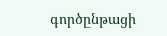գործընթացի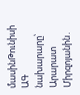մասինԹունիսի ԱԳ նախարարը՝ Արարատ Միրզոյանին․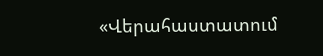«Վերահաստատում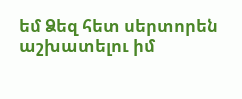եմ Ձեզ հետ սերտորեն աշխատելու իմ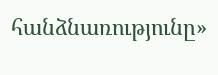հանձնառությունը»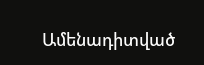Ամենադիտված